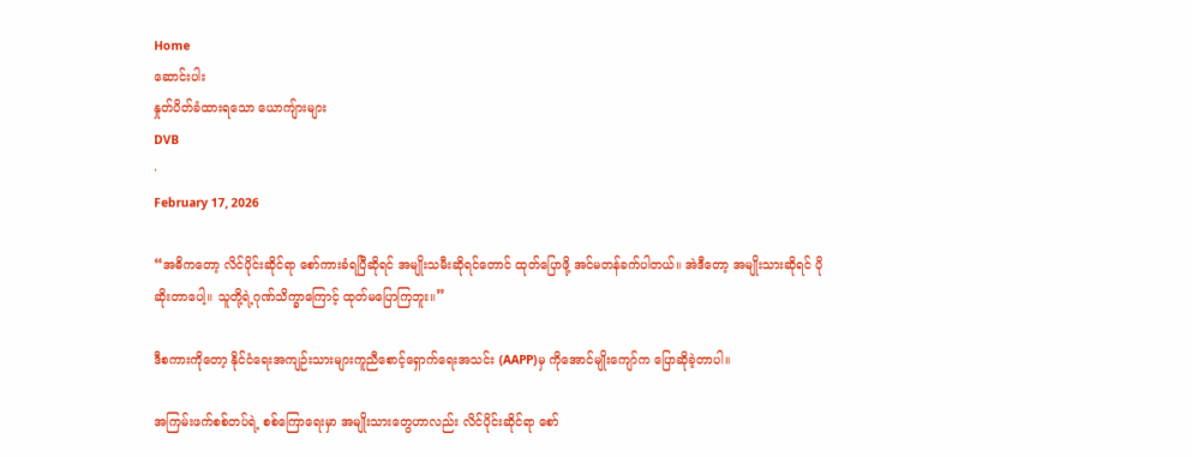Home
ဆောင်းပါး
နှုတ်ပိတ်ခံထားရသော ယောကျ်ားများ
DVB
·
February 17, 2026

“အဓိကတော့ လိင်ပိုင်းဆိုင်ရာ စော်ကားခံရပြီဆိုရင် အမျိုးသမီးဆိုရင်တောင် ထုတ်ပြောဖို့ အင်မတန်ခက်ပါတယ်။ အဲဒီတော့ အမျိုးသားဆိုရင် ပိုဆိုးတာပေါ့။ သူတို့ရဲ့ဂုဏ်သိက္ခာကြောင့် ထုတ်မပြောကြဘူး။”

ဒီစကားကိုတော့ နိုင်ငံရေးအကျဉ်းသားများကူညီစောင့်ရှောက်ရေးအသင်း (AAPP)မှ ကိုအောင်မျိုးကျော်က ပြောဆိုခဲ့တာပါ။

အကြမ်းဖက်စစ်တပ်ရဲ့ စစ်ကြောရေးမှာ အမျိုးသားတွေဟာလည်း လိင်ပိုင်းဆိုင်ရာ စော်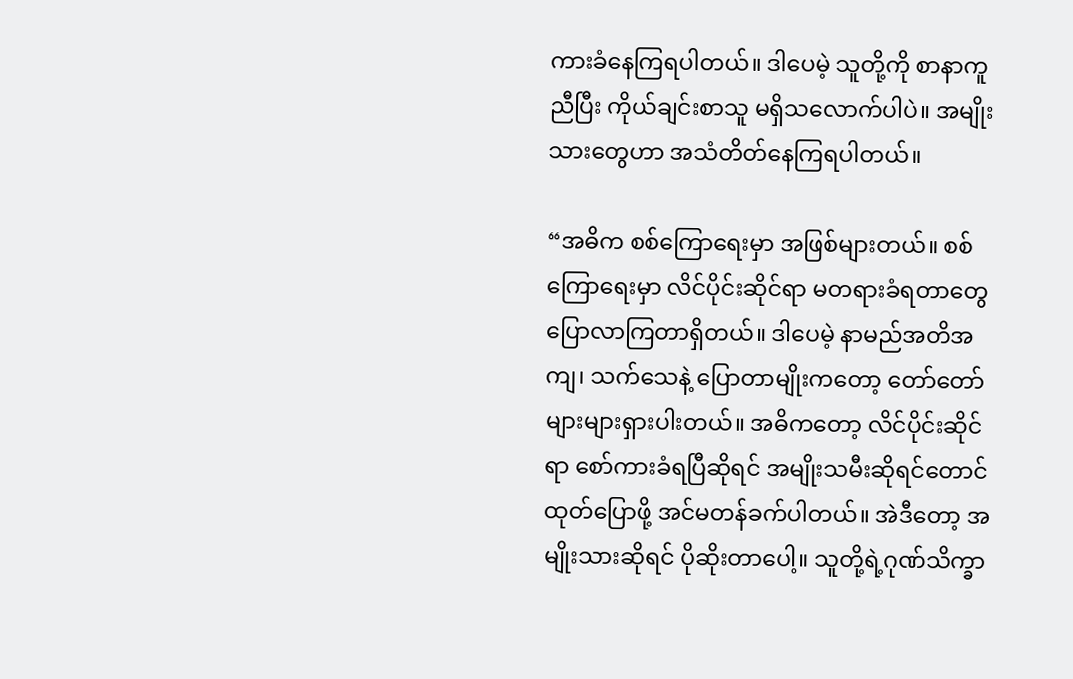ကားခံနေကြရပါတယ်။ ဒါပေမဲ့ သူတို့ကို စာနာကူညီပြီး ကိုယ်ချင်းစာသူ မရှိသလောက်ပါပဲ။ အမျိုးသားတွေဟာ အသံတိတ်နေကြရပါတယ်။

“အဓိက စစ်ကြောရေးမှာ အဖြစ်များတယ်။ စစ်ကြောရေးမှာ လိင်ပိုင်းဆိုင်ရာ မတရားခံရတာတွေ ပြောလာကြတာရှိတယ်။ ဒါပေမဲ့ နာမည်အတိအကျ၊ သက်သေနဲ့ ပြောတာမျိုးကတော့ တော်တော်များများရှားပါးတယ်။ အဓိကတော့ လိင်ပိုင်းဆိုင်ရာ စော်ကားခံရပြီဆိုရင် အမျိုးသမီးဆိုရင်တောင် ထုတ်ပြောဖို့ အင်မတန်ခက်ပါတယ်။ အဲဒီတော့ အမျိုးသားဆိုရင် ပိုဆိုးတာပေါ့။ သူတို့ရဲ့ဂုဏ်သိက္ခာ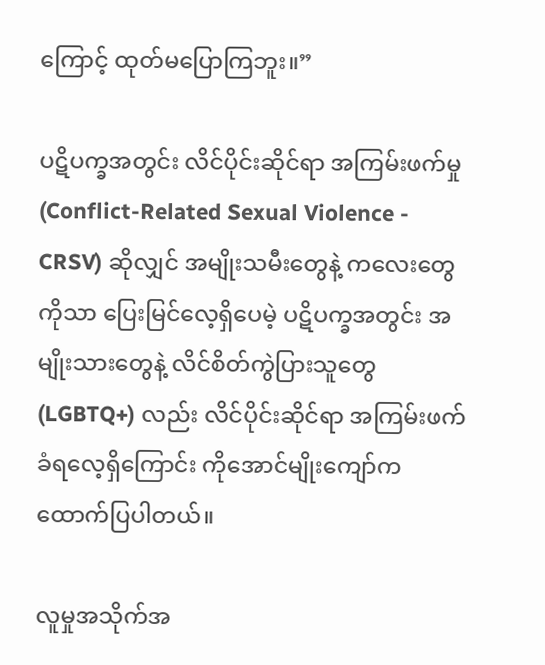ကြောင့် ထုတ်မပြောကြဘူး။”

ပဋိပက္ခအတွင်း လိင်ပိုင်းဆိုင်ရာ အကြမ်းဖက်မှု (Conflict-Related Sexual Violence - CRSV) ဆိုလျှင် အမျိုးသမီးတွေနဲ့ ကလေးတွေကိုသာ ပြေးမြင်လေ့ရှိပေမဲ့ ပဋိပက္ခအတွင်း အမျိုးသားတွေနဲ့ လိင်စိတ်ကွဲပြားသူတွေ (LGBTQ+) လည်း လိင်ပိုင်းဆိုင်ရာ အကြမ်းဖက်ခံရလေ့ရှိကြောင်း ကိုအောင်မျိုးကျော်က ထောက်ပြပါတယ်။

လူမှုအသိုက်အ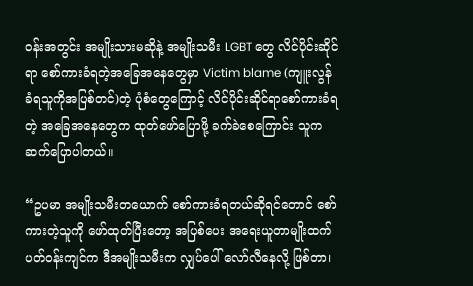ဝန်းအတွင်း အမျိုးသားမဆိုနဲ့ အမျိုးသမီး LGBT တွေ လိင်ပိုင်းဆိုင်ရာ စော်ကားခံရတဲ့အခြေအနေတွေမှာ Victim blame (ကျူးလွန်ခံရသူကိုအပြစ်တင်)တဲ့ ပုံစံတွေကြောင့် လိင်ပိုင်းဆိုင်ရာစော်ကားခံရတဲ့ အခြေအနေတွေက ထုတ်ဖော်ပြောဖို့ ခက်ခဲစေကြောင်း သူကဆက်ပြောပါတယ်။

“ဥပမာ အမျိုးသမီးတယောက် စော်ကားခံရတယ်ဆိုရင်တောင် စော်ကားတဲ့သူကို ဖော်ထုတ်ပြီးတော့ အပြစ်ပေး အရေးယူတာမျိုးထက် ပတ်ဝန်းကျင်က ဒီအမျိုးသမီးက လျှပ်ပေါ် လော်လီနေလို့ ဖြစ်တာ၊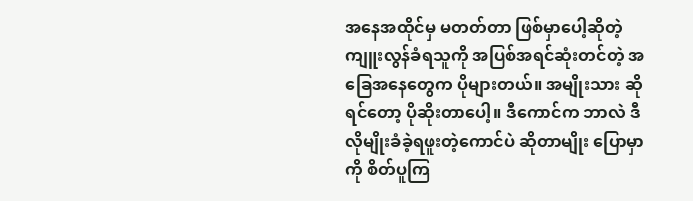အနေအထိုင်မှ မတတ်တာ ဖြစ်မှာပေါ့ဆိုတဲ့ ကျူးလွန်ခံရသူကို အပြစ်အရင်ဆုံးတင်တဲ့ အခြေအနေတွေက ပိုများတယ်။ အမျိုးသား ဆိုရင်တော့ ပိုဆိုးတာပေါ့။ ဒီကောင်က ဘာလဲ ဒီလိုမျိုးခံခဲ့ရဖူးတဲ့ကောင်ပဲ ဆိုတာမျိုး ပြောမှာကို စိတ်ပူကြ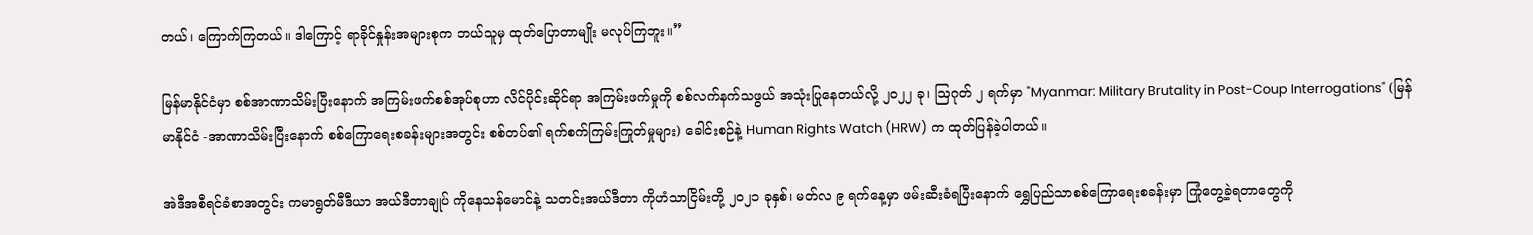တယ်၊ ကြောက်ကြတယ်။ ဒါကြောင့် ရာခိုင်နှုန်းအများစုက ဘယ်သူမှ ထုတ်ပြောတာမျိုး မလုပ်ကြဘူး။”

မြန်မာနိုင်ငံမှာ စစ်အာဏာသိမ်းပြီးနောက် အကြမ်းဖက်စစ်အုပ်စုဟာ လိင်ပိုင်းဆိုင်ရာ အကြမ်းဖက်မှုကို စစ်လက်နက်သဖွယ် အသုံးပြုနေတယ်လို့ ၂၀၂၂ ခု၊ ဩဂုတ် ၂ ရက်မှာ "Myanmar: Military Brutality in Post-Coup Interrogations" (မြန်မာနိုင်ငံ -အာဏာသိမ်းပြီးနောက် စစ်ကြောရေးစခန်းများအတွင်း စစ်တပ်၏ ရက်စက်ကြမ်းကြုတ်မှုများ) ခေါင်းစဉ်နဲ့ Human Rights Watch (HRW) က ထုတ်ပြန်ခဲ့ပါတယ်။

အဲဒီအစီရင်ခံစာအတွင်း ကမာရွတ်မီဒီယာ အယ်ဒီတာချုပ် ကိုနေသန်မောင်နဲ့ သတင်းအယ်ဒီတာ ကိုဟံသာငြိမ်းတို့ ၂၀၂၁ ခုနှစ်၊ မတ်လ ၉ ရက်နေ့မှာ ဖမ်းဆီးခံရပြီးနောက် ရွှေပြည်သာစစ်ကြောရေးစခန်းမှာ ကြုံတွေ့ခဲ့ရတာတွေကို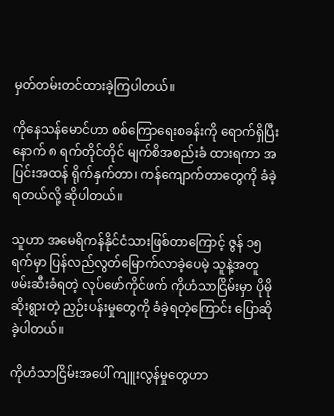မှတ်တမ်းတင်ထားခဲ့ကြပါတယ်။

ကိုနေသန်မောင်ဟာ စစ်ကြောရေးစခန်းကို ရောက်ရှိပြီးနောက် ၈ ရက်တိုင်တိုင် မျက်စိအစည်းခံ ထားရကာ အပြင်းအထန် ရိုက်နှက်တာ၊ ကန်ကျောက်တာတွေကို ခံခဲ့ရတယ်လို့ ဆိုပါတယ်။

သူဟာ အမေရိကန်နိုင်ငံသားဖြစ်တာကြောင့် ဇွန် ၁၅ ရက်မှာ ပြန်လည်လွတ်မြောက်လာခဲ့ပေမဲ့ သူနဲ့အတူ ဖမ်းဆီးခံရတဲ့ လုပ်ဖော်ကိုင်ဖက် ကိုဟံသာငြိမ်းမှာ ပိုမိုဆိုးရွားတဲ့ ညှဉ်းပန်းမှုတွေကို ခံခဲ့ရတဲ့ကြောင်း ပြောဆိုခဲ့ပါတယ်။

ကိုဟံသာငြိမ်းအပေါ် ကျူးလွန်မှုတွေဟာ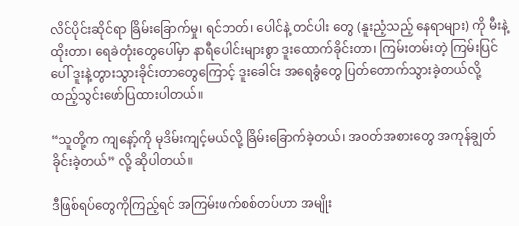လိင်ပိုင်းဆိုင်ရာ ခြိမ်းခြောက်မှု၊ ရင်ဘတ်၊ ပေါင်နဲ့ တင်ပါး တွေ (နူးညံ့သည့် နေရာများ) ကို မီးနဲ့ထိုးတာ၊ ရေခဲတုံးတွေပေါ်မှာ နာရီပေါင်းများစွာ ဒူးထောက်ခိုင်းတာ၊ ကြမ်းတမ်းတဲ့ ကြမ်းပြင်ပေါ် ဒူးနဲ့တွားသွားခိုင်းတာတွေကြောင့် ဒူးခေါင်း အရေခွံတွေ ပြတ်တောက်သွားခဲ့တယ်လို့ ထည့်သွင်းဖော်ပြထားပါတယ်။

“သူတို့က ကျနော့်ကို မုဒိမ်းကျင့်မယ်လို့ ခြိမ်းခြောက်ခဲ့တယ်၊ အဝတ်အစားတွေ အကုန်ချွတ်ခိုင်းခဲ့တယ်” လို့ ဆိုပါတယ်။

ဒီဖြစ်ရပ်တွေကိုကြည့်ရင် အကြမ်းဖက်စစ်တပ်ဟာ အမျိုး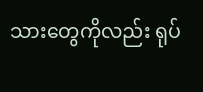သားတွေကိုလည်း ရုပ်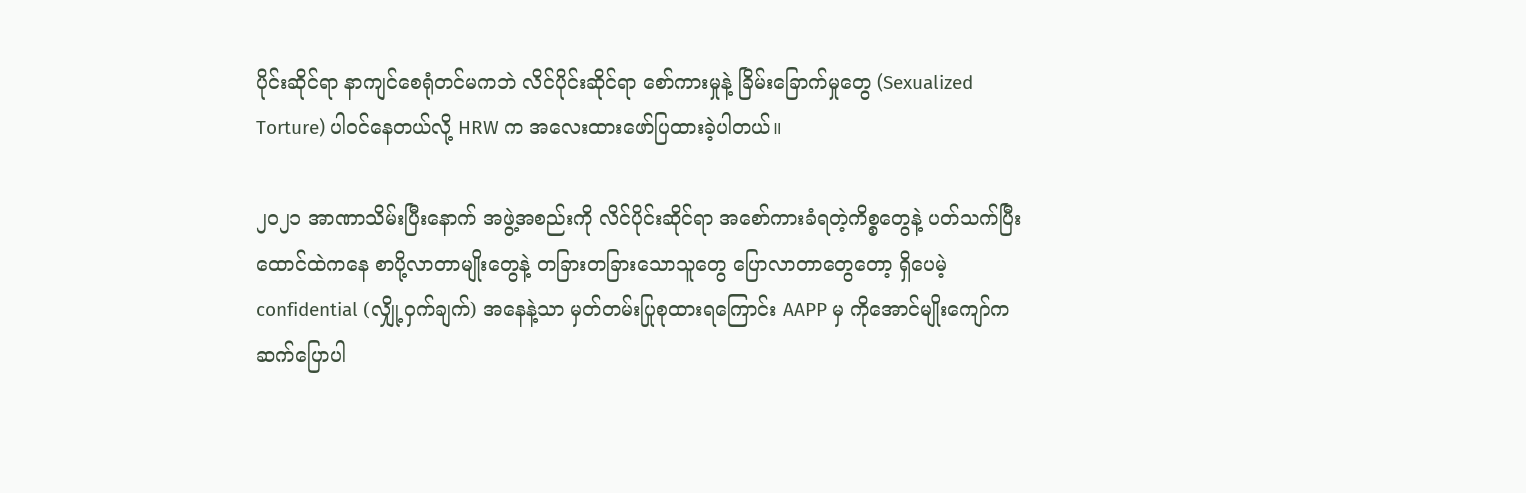ပိုင်းဆိုင်ရာ နာကျင်စေရုံတင်မကဘဲ လိင်ပိုင်းဆိုင်ရာ စော်ကားမှုနဲ့ ခြိမ်းခြောက်မှုတွေ (Sexualized Torture) ပါဝင်နေတယ်လို့ HRW က အလေးထားဖော်ပြထားခဲ့ပါတယ်။

၂၀၂၁ အာဏာသိမ်းပြီးနောက် အဖွဲ့အစည်းကို လိင်ပိုင်းဆိုင်ရာ အစော်ကားခံရတဲ့ကိစ္စတွေနဲ့ ပတ်သက်ပြီး ထောင်ထဲကနေ စာပို့လာတာမျိုးတွေနဲ့ တခြားတခြားသောသူတွေ ပြောလာတာတွေတော့ ရှိပေမဲ့ confidential (လျှို့ဝှက်ချက်) အနေနဲ့သာ မှတ်တမ်းပြုစုထားရကြောင်း AAPP မှ ကိုအောင်မျိုးကျော်က ဆက်ပြောပါ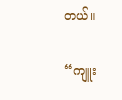တယ်။

“ကျူး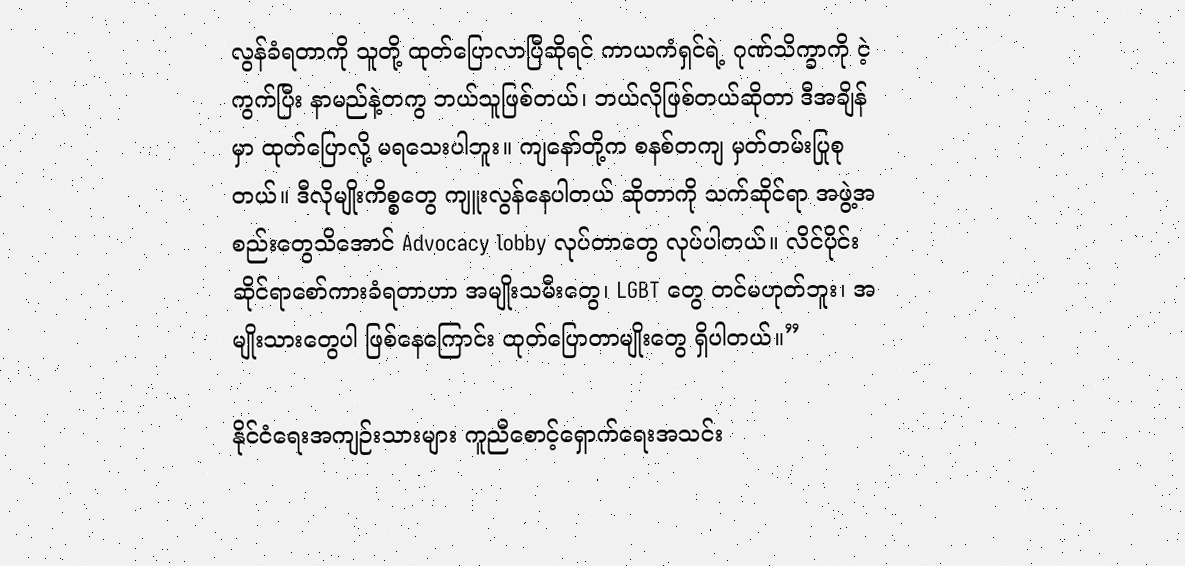လွန်ခံရတာကို သူတို့ ထုတ်ပြောလာပြီဆိုရင် ကာယကံရှင်ရဲ့ ဂုဏ်သိက္ခာကို ငဲ့ကွက်ပြီး နာမည်နဲ့တကွ ဘယ်သူဖြစ်တယ်၊ ဘယ်လိုဖြစ်တယ်ဆိုတာ ဒီအချိန်မှာ ထုတ်ပြောလို့ မရသေးပါဘူး။ ကျနော်တို့က စနစ်တကျ မှတ်တမ်းပြုစုတယ်။ ဒီလိုမျိုးကိစ္စတွေ ကျူးလွန်နေပါတယ် ဆိုတာကို သက်ဆိုင်ရာ အဖွဲ့အစည်းတွေသိအောင် Advocacy lobby လုပ်တာတွေ လုပ်ပါတယ်။ လိင်ပိုင်းဆိုင်ရာစော်ကားခံရတာဟာ အမျိုးသမီးတွေ၊ LGBT တွေ တင်မဟုတ်ဘူး၊ အမျိုးသားတွေပါ ဖြစ်နေကြောင်း ထုတ်ပြောတာမျိုးတွေ ရှိပါတယ်။”

နိုင်ငံရေးအကျဉ်းသားများ ကူညီစောင့်ရှောက်ရေးအသင်း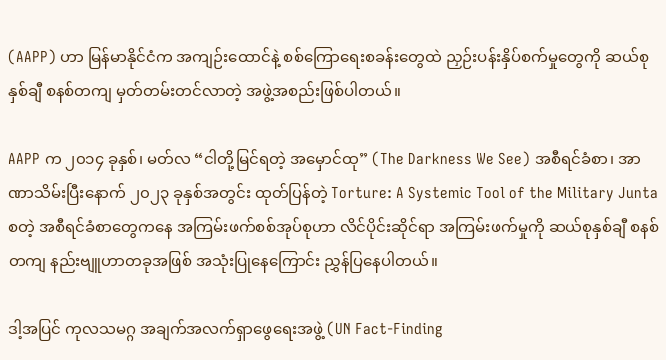(AAPP) ဟာ မြန်မာနိုင်ငံက အကျဉ်းထောင်နဲ့ စစ်ကြောရေးစခန်းတွေထဲ ညှဉ်းပန်းနှိပ်စက်မှုတွေကို ဆယ်စုနှစ်ချီ စနစ်တကျ မှတ်တမ်းတင်လာတဲ့ အဖွဲ့အစည်းဖြစ်ပါတယ်။

AAPP က ၂၀၁၄ ခုနှစ်၊ မတ်လ “ငါတို့မြင်ရတဲ့ အမှောင်ထု” (The Darkness We See) အစီရင်ခံစာ၊ အာဏာသိမ်းပြီးနောက် ၂၀၂၃ ခုနှစ်အတွင်း ထုတ်ပြန်တဲ့ Torture: A Systemic Tool of the Military Junta စတဲ့ အစီရင်ခံစာတွေကနေ အကြမ်းဖက်စစ်အုပ်စုဟာ လိင်ပိုင်းဆိုင်ရာ အကြမ်းဖက်မှုကို ဆယ်စုနှစ်ချီ စနစ်တကျ နည်းဗျူဟာတခုအဖြစ် အသုံးပြုနေကြောင်း ညွှန်ပြနေပါတယ်။

ဒါ့အပြင် ကုလသမဂ္ဂ အချက်အလက်ရှာဖွေရေးအဖွဲ့ (UN Fact-Finding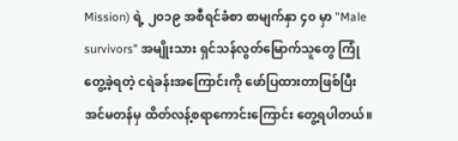Mission) ရဲ့ ၂၀၁၉ အစီရင်ခံစာ စာမျက်နှာ ၄၀ မှာ "Male survivors" အမျိုးသား ရှင်သန်လွတ်မြောက်သူတွေ ကြုံတွေ့ခဲ့ရတဲ့ ငရဲခန်းအကြောင်းကို ဖော်ပြထားတာဖြစ်ပြီး အင်မတန်မှ ထိတ်လန့်စရာကောင်းကြောင်း တွေ့ရပါတယ်။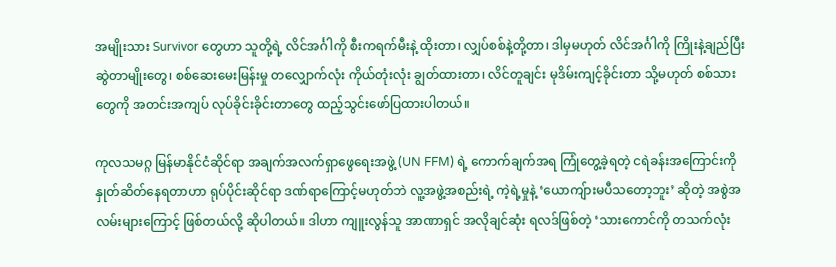အမျိုးသား Survivor တွေဟာ သူတို့ရဲ့ လိင်အင်္ဂါကို စီးကရက်မီးနဲ့ ထိုးတာ၊ လျှပ်စစ်နဲ့တို့တာ၊ ဒါမှမဟုတ် လိင်အင်္ဂါကို ကြိုးနဲ့ချည်ပြီး ဆွဲတာမျိုးတွေ၊ စစ်ဆေးမေးမြန်းမှု တလျှောက်လုံး ကိုယ်တုံးလုံး ချွတ်ထားတာ၊ လိင်တူချင်း မုဒိမ်းကျင့်ခိုင်းတာ သို့မဟုတ် စစ်သားတွေကို အတင်းအကျပ် လုပ်ခိုင်းခိုင်းတာတွေ ထည့်သွင်းဖော်ပြထားပါတယ်။

ကုလသမဂ္ဂ မြန်မာနိုင်ငံဆိုင်ရာ အချက်အလက်ရှာဖွေရေးအဖွဲ့ (UN FFM) ရဲ့ ကောက်ချက်အရ ကြုံတွေ့ခဲ့ရတဲ့ ငရဲခန်းအကြောင်းကို နှုတ်ဆိတ်နေရတာဟာ ရုပ်ပိုင်းဆိုင်ရာ ဒဏ်ရာကြောင့်မဟုတ်ဘဲ လူ့အဖွဲ့အစည်းရဲ့ ကဲ့ရဲ့မှုနဲ့ ‘ယောကျ်ားမပီသတော့ဘူး’ ဆိုတဲ့ အစွဲအလမ်းများကြောင့် ဖြစ်တယ်လို့ ဆိုပါတယ်။ ဒါဟာ ကျူးလွန်သူ အာဏာရှင် အလိုချင်ဆုံး ရလဒ်ဖြစ်တဲ့ ‘သားကောင်ကို တသက်လုံး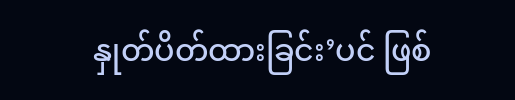နှုတ်ပိတ်ထားခြင်း’ပင် ဖြစ်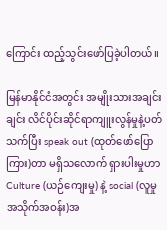ကြောင်း ထည့်သွင်းဖော်ပြခဲ့ပါတယ်။

မြန်မာနိုင်ငံအတွင်း အမျိုးသားအချင်းချင်း လိင်ပိုင်းဆိုင်ရာကျူးလွန်မှုနဲ့ပတ်သက်ပြီး speak out (ထုတ်ဖော်ပြောကြား)တာ မရှိသလောက် ရှားပါးမှုဟာ Culture (ယဉ်ကျေးမှု) နဲ့ social (လူမှုအသိုက်အဝန်း)အ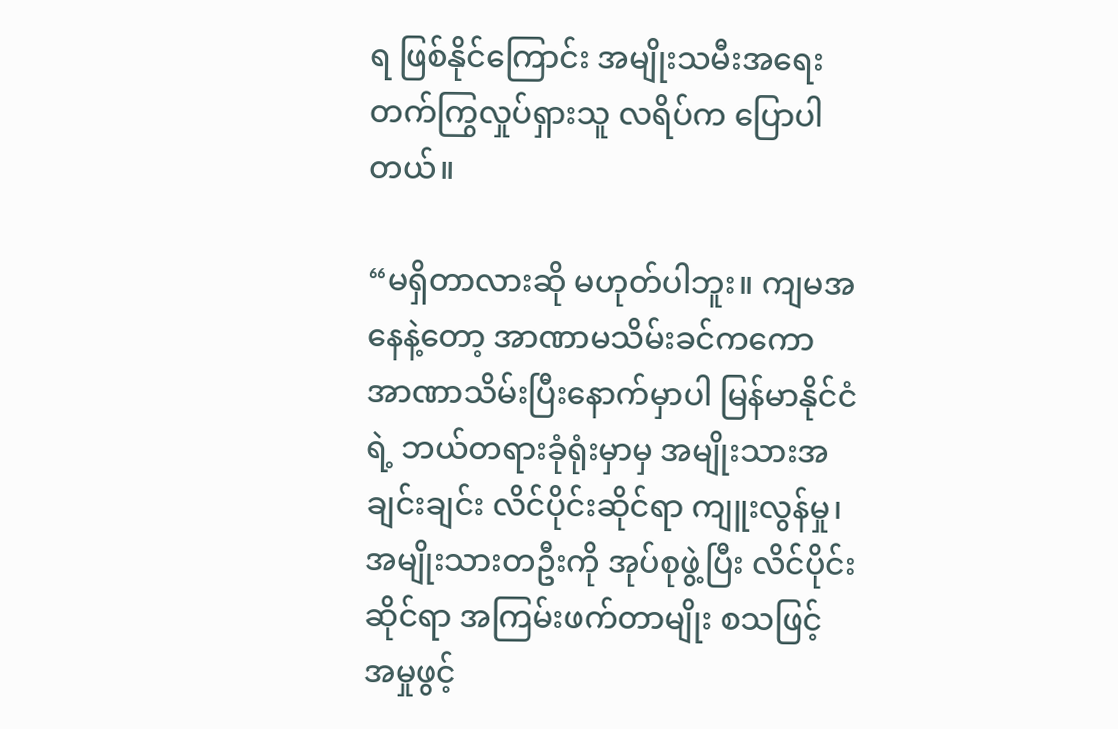ရ ဖြစ်နိုင်ကြောင်း အမျိုးသမီးအရေးတက်ကြွလှုပ်ရှားသူ လရိပ်က ပြောပါတယ်။

“မရှိတာလားဆို မဟုတ်ပါဘူး။ ကျမအနေနဲ့တော့ အာဏာမသိမ်းခင်ကကော အာဏာသိမ်းပြီးနောက်မှာပါ မြန်မာနိုင်ငံရဲ့ ဘယ်တရားခုံရုံးမှာမှ အမျိုးသားအချင်းချင်း လိင်ပိုင်းဆိုင်ရာ ကျူးလွန်မှု၊ အမျိုးသားတဦးကို အုပ်စုဖွဲ့ပြီး လိင်ပိုင်းဆိုင်ရာ အကြမ်းဖက်တာမျိုး စသဖြင့် အမှုဖွင့်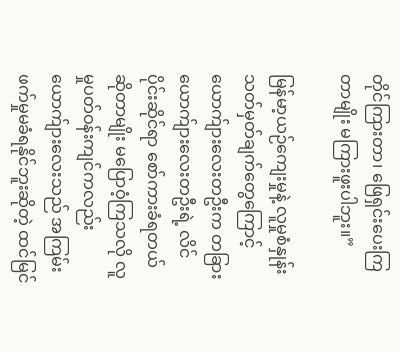တိုင်ကြားတာ၊ ဖြေရှင်းပေးကြတာမျိုး မကြားဖူးပါဘူး။”

မြန်မာ့ယဉ်ကျေးမှုနဲ့ လူမှုစံနှုန်းသတ်မှတ်ချက်တွေကြောင့် ယောက်ျားလေးတဦးက တခြားယောက်ျားလေးတဦးရဲ့ လိင်ပိုင်းဆိုင်ရာ စော်ကားခံရတယ် ဆိုတာမျိုး မပြောဝံ့ကြသလို လူမှုပတ်ဝန်းကျင်ကလည်း ယောက်ျားလေးသည် အကြမ်းဖက်မှုမခံရနိုင်ဘူးဆိုတဲ့ ထင်မြင်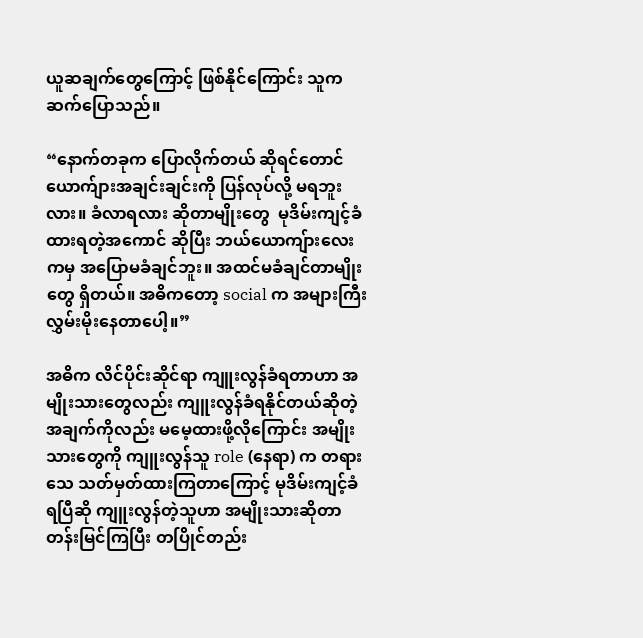ယူဆချက်တွေကြောင့် ဖြစ်နိုင်ကြောင်း သူက ဆက်ပြောသည်။

“နောက်တခုက ပြောလိုက်တယ် ဆိုရင်တောင် ယောက်ျားအချင်းချင်းကို ပြန်လုပ်လို့ မရဘူးလား။ ခံလာရလား ဆိုတာမျိုးတွေ  မုဒိမ်းကျင့်ခံထားရတဲ့အကောင် ဆိုပြီး ဘယ်ယောကျ်ားလေးကမှ အပြောမခံချင်ဘူး။ အထင်မခံချင်တာမျိုးတွေ ရှိတယ်။ အဓိကတော့ social က အများကြီး လွှမ်းမိုးနေတာပေါ့။”

အဓိက လိင်ပိုင်းဆိုင်ရာ ကျူးလွန်ခံရတာဟာ အမျိုးသားတွေလည်း ကျူးလွန်ခံရနိုင်တယ်ဆိုတဲ့ အချက်ကိုလည်း မမေ့ထားဖို့လိုကြောင်း အမျိုးသားတွေကို ကျူးလွန်သူ role (နေရာ) က တရားသေ သတ်မှတ်ထားကြတာကြောင့် မုဒိမ်းကျင့်ခံရပြီဆို ကျူးလွန်တဲ့သူဟာ အမျိုးသားဆိုတာ တန်းမြင်ကြပြီး တပြိုင်တည်း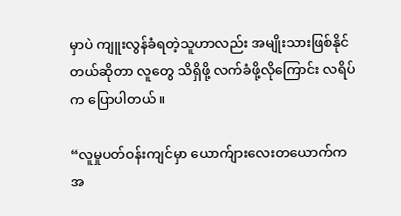မှာပဲ ကျူးလွန်ခံရတဲ့သူဟာလည်း အမျိုးသားဖြစ်နိုင်တယ်ဆိုတာ လူတွေ သိရှိဖို့ လက်ခံဖို့လိုကြောင်း လရိပ်က ပြောပါတယ်။

“လူမှုပတ်ဝန်းကျင်မှာ ယောက်ျားလေးတယောက်က အ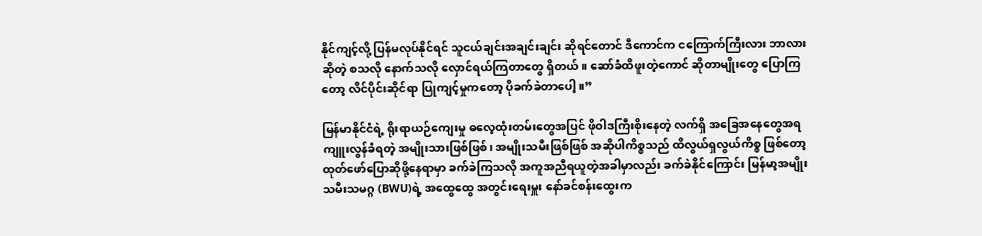နိုင်ကျင့်လို့ ပြန်မလုပ်နိုင်ရင် သူငယ်ချင်းအချင်းချင်း ဆိုရင်တောင် ဒီကောင်က ငကြောက်ကြီးလား ဘာလား ဆိုတဲ့ စသလို နောက်သလို လှောင်ရယ်ကြတာတွေ ရှိတယ်။ ဆော်ခံထိဖူးတဲ့ကောင် ဆိုတာမျိုးတွေ ပြောကြတော့ လိင်ပိုင်းဆိုင်ရာ ပြုကျင့်မှုကတော့ ပိုခက်ခဲတာပေါ့။”

မြန်မာနိုင်ငံရဲ့ ရိုးရာယဉ်ကျေးမှု ဓလေ့ထုံးတမ်းတွေအပြင် ဖိုဝါဒကြီးစိုးနေတဲ့ လက်ရှိ အခြေအနေတွေအရ ကျူးလွန်ခံရတဲ့ အမျိုးသားဖြစ်ဖြစ်၊ အမျိုးသမီးဖြစ်ဖြစ် အဆိုပါကိစ္စသည် ထိလွယ်ရှလွယ်ကိစ္စ ဖြစ်တော့ ထုတ်ဖော်ပြောဆိုဖို့နေရာမှာ ခက်ခဲကြသလို အကူအညီရယူတဲ့အခါမှာလည်း ခက်ခဲနိုင်ကြောင်း မြန်မာ့အမျိုးသမီးသမဂ္ဂ (BWU)ရဲ့ အထွေထွေ အတွင်းရေးမှူး နော်ခင်စန်းထွေးက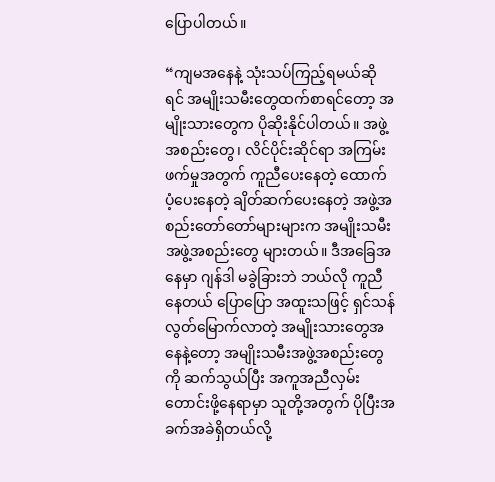ပြောပါတယ်။

“ကျမအနေနဲ့ သုံးသပ်ကြည့်ရမယ်ဆိုရင် အမျိုးသမီးတွေထက်စာရင်တော့ အမျိုးသားတွေက ပိုဆိုးနိုင်ပါတယ်။ အဖွဲ့အစည်းတွေ၊ လိင်ပိုင်းဆိုင်ရာ အကြမ်းဖက်မှုအတွက် ကူညီပေးနေတဲ့ ထောက်ပံ့ပေးနေတဲ့ ချိတ်ဆက်ပေးနေတဲ့ အဖွဲ့အစည်းတော်တော်များများက အမျိုးသမီးအဖွဲ့အစည်းတွေ များတယ်။ ဒီအခြေအနေမှာ ဂျန်ဒါ မခွဲခြားဘဲ ဘယ်လို ကူညီနေတယ် ပြောပြော အထူးသဖြင့် ရှင်သန်လွတ်မြောက်လာတဲ့ အမျိုးသားတွေအနေနဲ့တော့ အမျိုးသမီးအဖွဲ့အစည်းတွေကို ဆက်သွယ်ပြီး အကူအညီလှမ်းတောင်းဖို့နေရာမှာ သူတို့အတွက် ပိုပြီးအခက်အခဲရှိတယ်လို့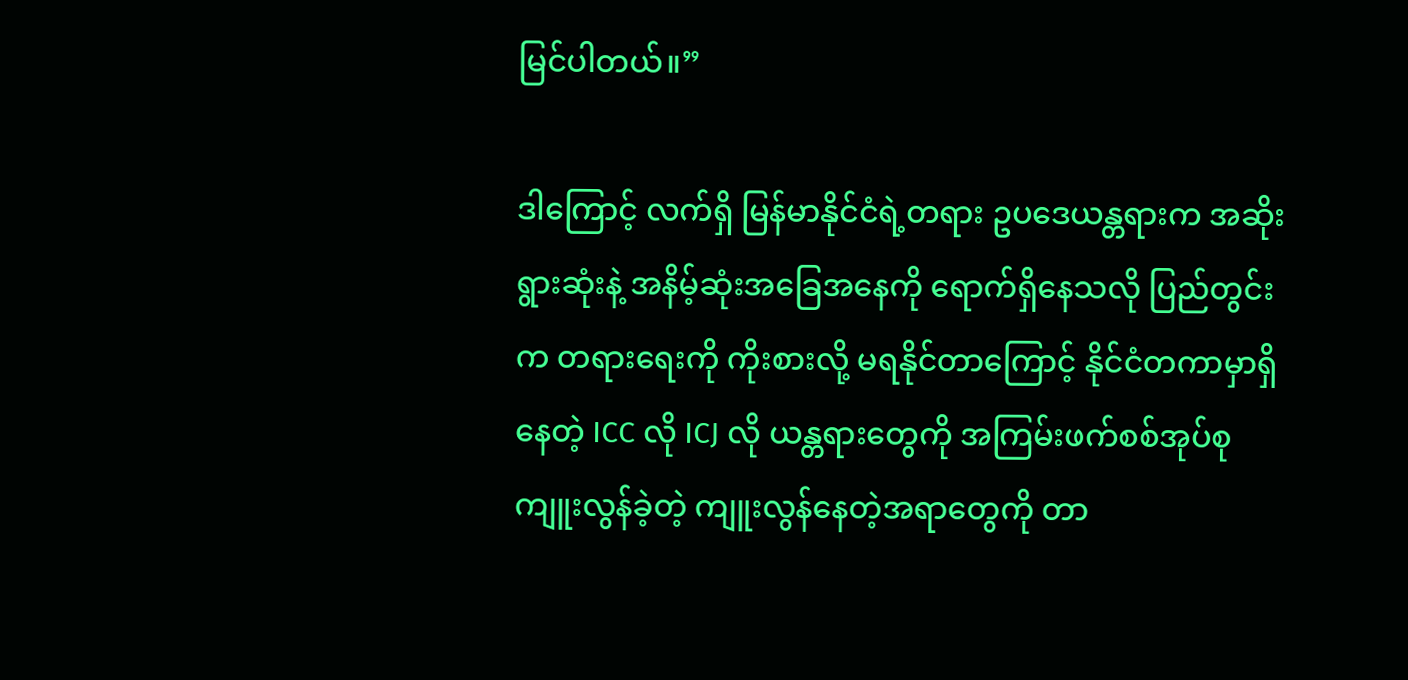မြင်ပါတယ်။”

ဒါကြောင့် လက်ရှိ မြန်မာနိုင်ငံရဲ့တရား ဥပဒေယန္တရားက အဆိုးရွားဆုံးနဲ့ အနိမ့်ဆုံးအခြေအနေကို ရောက်ရှိနေသလို ပြည်တွင်းက တရားရေးကို ကိုးစားလို့ မရနိုင်တာကြောင့် နိုင်ငံတကာမှာရှိနေတဲ့ ICC လို ICJ လို ယန္တရားတွေကို အကြမ်းဖက်စစ်အုပ်စု ကျူးလွန်ခဲ့တဲ့ ကျူးလွန်နေတဲ့အရာတွေကို တာ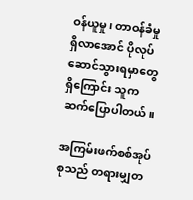ဝန်ယူမှု၊ တာဝန်ခံမှုရှိလာအောင် ပိုလုပ်ဆောင်သွားရမှာတွေရှိကြောင်း သူက ဆက်ပြောပါတယ်။

အကြမ်းဖက်စစ်အုပ်စုသည် တရားမျှတ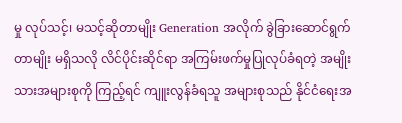မှု လုပ်သင့်၊ မသင့်ဆိုတာမျိုး Generation အလိုက် ခွဲခြားဆောင်ရွက်တာမျိုး မရှိသလို လိင်ပိုင်းဆိုင်ရာ အကြမ်းဖက်မှုပြုလုပ်ခံရတဲ့ အမျိုးသားအများစုကို ကြည့်ရင် ကျူးလွန်ခံရသူ အများစုသည် နိုင်ငံရေးအ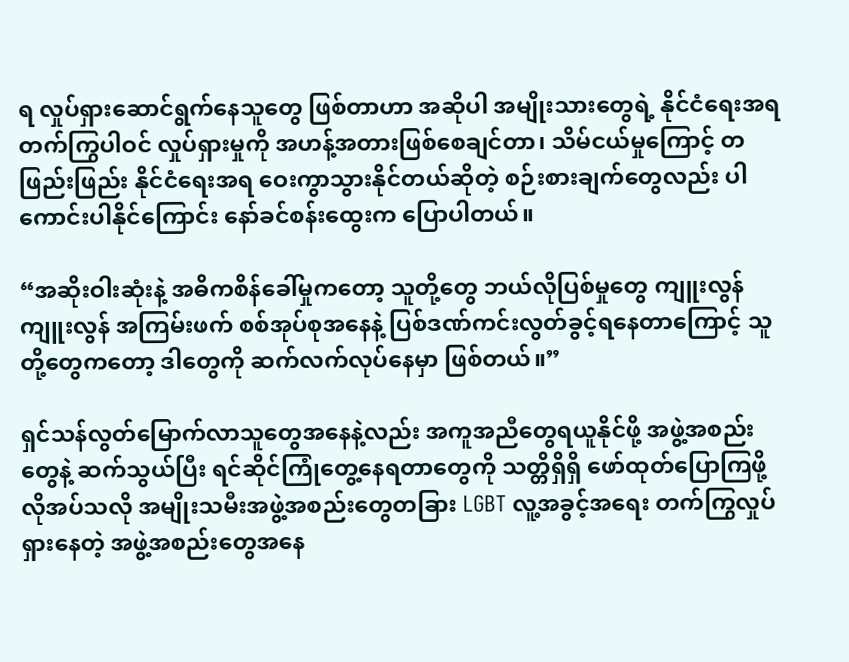ရ လှုပ်ရှားဆောင်ရွက်နေသူတွေ ဖြစ်တာဟာ အဆိုပါ အမျိုးသားတွေရဲ့ နိုင်ငံရေးအရ တက်ကြွပါဝင် လှုပ်ရှားမှုကို အဟန့်အတားဖြစ်စေချင်တာ၊ သိမ်ငယ်မှုကြောင့် တဖြည်းဖြည်း နိုင်ငံရေးအရ ဝေးကွာသွားနိုင်တယ်ဆိုတဲ့ စဉ်းစားချက်တွေလည်း ပါကောင်းပါနိုင်ကြောင်း နော်ခင်စန်းထွေးက ပြောပါတယ်။

“အဆိုးဝါးဆုံးနဲ့ အဓိကစိန်ခေါ်မှုကတော့ သူတို့တွေ ဘယ်လိုပြစ်မှုတွေ ကျူးလွန် ကျူးလွန် အကြမ်းဖက် စစ်အုပ်စုအနေနဲ့ ပြစ်ဒဏ်ကင်းလွတ်ခွင့်ရနေတာကြောင့် သူတို့တွေကတော့ ဒါတွေကို ဆက်လက်လုပ်နေမှာ ဖြစ်တယ်။”

ရှင်သန်လွတ်မြောက်လာသူတွေအနေနဲ့လည်း အကူအညီတွေရယူနိုင်ဖို့ အဖွဲ့အစည်းတွေနဲ့ ဆက်သွယ်ပြီး ရင်ဆိုင်ကြုံတွေ့နေရတာတွေကို သတ္တိရှိရှိ ဖော်ထုတ်ပြောကြဖို့ လိုအပ်သလို အမျိုးသမီးအဖွဲ့အစည်းတွေတခြား LGBT လူ့အခွင့်အရေး တက်ကြွလှုပ်ရှားနေတဲ့ အဖွဲ့အစည်းတွေအနေ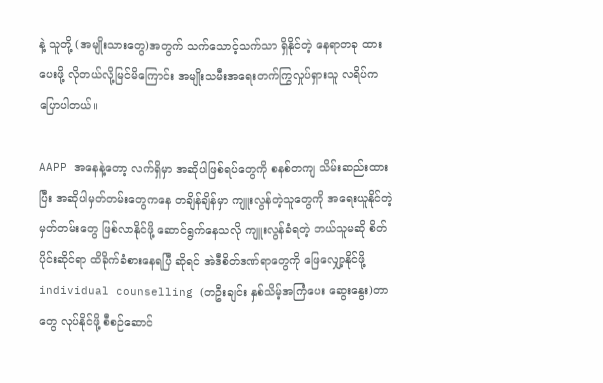နဲ့ သူတို့ (အမျိုးသားတွေ)အတွက် သက်သောင့်သက်သာ ရှိနိုင်တဲ့ နေရာတခု ထားပေးဖို့ လိုတယ်လို့မြင်မိကြောင်း အမျိုးသမီးအရေးတက်ကြွလှုပ်ရှားသူ လရိပ်က ပြောပါတယ်။

AAPP အနေနဲ့တော့ လက်ရှိမှာ အဆိုပါဖြစ်ရပ်တွေကို စနစ်တကျ သိမ်းဆည်းထားပြီး အဆိုပါမှတ်တမ်းတွေကနေ တချိန်ချိန်မှာ ကျူးလွန်တဲ့သူတွေကို အရေးယူနိုင်တဲ့ မှတ်တမ်းတွေ ဖြစ်လာနိုင်ဖို့ ဆောင်ရွက်နေသလို ကျူးလွန်ခံရတဲ့ ဘယ်သူမဆို စိတ်ပိုင်းဆိုင်ရာ ထိခိုက်ခံစားနေရပြီ ဆိုရင် အဲဒီစိတ်ဒဏ်ရာတွေကို ဖြေလျှော့နိုင်ဖို့ individual counselling (တဦးချင်း နှစ်သိမ့်အကြံပေး ဆွေးနွေး)တာတွေ လုပ်နိုင်ဖို့ စီစဉ်ဆောင်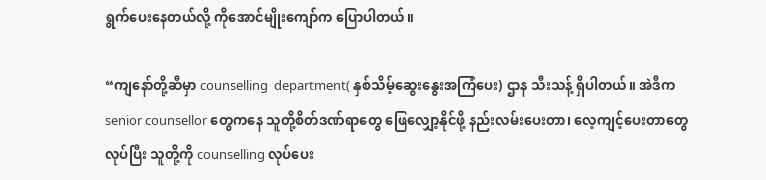ရွက်ပေးနေတယ်လို့ ကိုအောင်မျိုးကျော်က ပြောပါတယ်။

“ကျနော်တို့ဆီမှာ counselling  department( နှစ်သိမ့်ဆွေးနွေးအကြံပေး) ဌာန သီးသန့် ရှိပါတယ်။ အဲဒီက senior counsellor တွေကနေ သူတို့စိတ်ဒဏ်ရာတွေ ဖြေလျှော့နိုင်ဖို့ နည်းလမ်းပေးတာ၊ လေ့ကျင့်ပေးတာတွေလုပ်ပြီး သူတို့ကို counselling လုပ်ပေး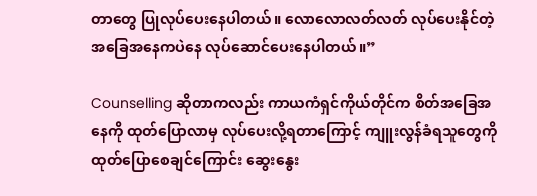တာတွေ ပြုလုပ်ပေးနေပါတယ်။ လောလောလတ်လတ် လုပ်ပေးနိုင်တဲ့ အခြေအနေကပဲနေ လုပ်ဆောင်ပေးနေပါတယ်။”

Counselling ဆိုတာကလည်း ကာယကံရှင်ကိုယ်တိုင်က စိတ်အခြေအနေကို ထုတ်ပြောလာမှ လုပ်ပေးလို့ရတာကြောင့် ကျူးလွန်ခံရသူတွေကို ထုတ်ပြောစေချင်ကြောင်း ဆွေးနွေး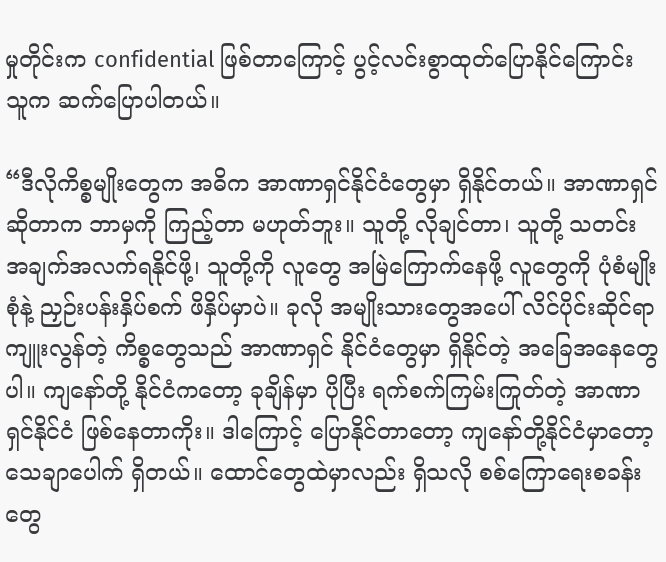မှုတိုင်းက confidential ဖြစ်တာကြောင့် ပွင့်လင်းစွာထုတ်ပြောနိုင်ကြောင်း သူက ဆက်ပြောပါတယ်။

“ဒီလိုကိစ္စမျိုးတွေက အဓိက အာဏာရှင်နိုင်ငံတွေမှာ ရှိနိုင်တယ်။ အာဏာရှင်ဆိုတာက ဘာမှကို ကြည့်တာ မဟုတ်ဘူး။ သူတို့ လိုချင်တာ၊ သူတို့ သတင်းအချက်အလက်ရနိုင်ဖို့၊ သူတို့ကို လူတွေ အမြဲကြောက်နေဖို့ လူတွေကို ပုံစံမျိုးစုံနဲ့ ညှဉ်းပန်းနှိပ်စက် ဖိနှိပ်မှာပဲ။ ခုလို အမျိုးသားတွေအပေါ် လိင်ပိုင်းဆိုင်ရာ ကျူးလွန်တဲ့ ကိစ္စတွေသည် အာဏာရှင် နိုင်ငံတွေမှာ ရှိနိုင်တဲ့ အခြေအနေတွေပါ။ ကျနော်တို့ နိုင်ငံကတော့ ခုချိန်မှာ ပိုပြီး ရက်စက်ကြမ်းကြုတ်တဲ့ အာဏာရှင်နိုင်ငံ ဖြစ်နေတာကိုး။ ဒါကြောင့် ပြောနိုင်တာတော့ ကျနော်တို့နိုင်ငံမှာတော့ သေချာပေါက် ရှိတယ်။ ထောင်တွေထဲမှာလည်း ရှိသလို စစ်ကြောရေးစခန်းတွေ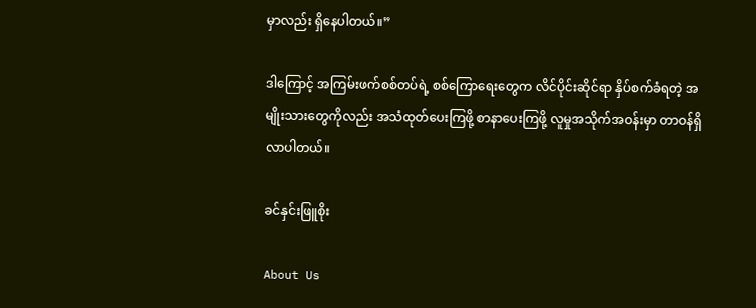မှာလည်း ရှိနေပါတယ်။”

ဒါကြောင့် အကြမ်းဖက်စစ်တပ်ရဲ့ စစ်ကြောရေးတွေက လိင်ပိုင်းဆိုင်ရာ နှိပ်စက်ခံရတဲ့ အမျိုးသားတွေကိုလည်း အသံထုတ်ပေးကြဖို့ စာနာပေးကြဖို့ လူမှုအသိုက်အဝန်းမှာ တာဝန်ရှိလာပါတယ်။

ခင်နှင်းဖြူစိုး

About Us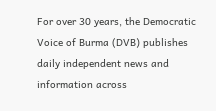For over 30 years, the Democratic Voice of Burma (DVB) publishes daily independent news and information across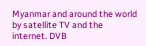Myanmar and around the world by satellite TV and the internet. DVB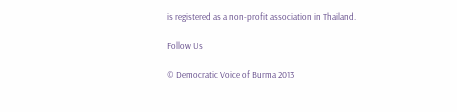is registered as a non-profit association in Thailand.

Follow Us

© Democratic Voice of Burma 2013